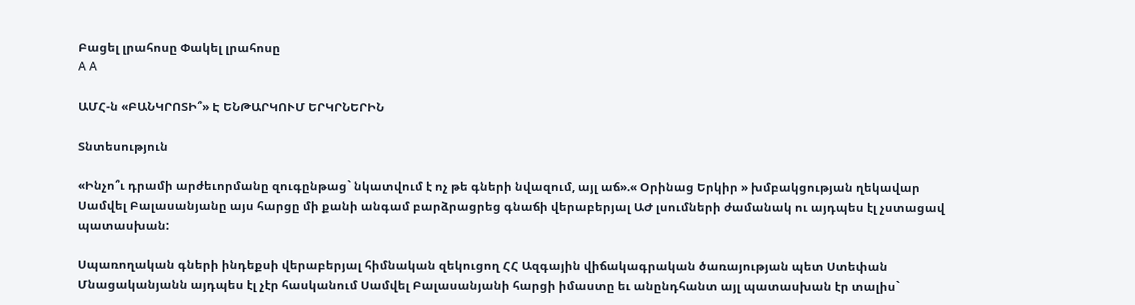Բացել լրահոսը Փակել լրահոսը
A A

ԱՄՀ-ն «ԲԱՆԿՐՈՏԻ՞» Է ԵՆԹԱՐԿՈՒՄ ԵՐԿՐՆԵՐԻՆ

Տնտեսություն

«Ինչո՞ւ դրամի արժեւորմանը զուգընթաց` նկատվում է ոչ թե գների նվազում, այլ աճ».« Օրինաց Երկիր » խմբակցության ղեկավար Սամվել Բալասանյանը այս հարցը մի քանի անգամ բարձրացրեց գնաճի վերաբերյալ ԱԺ լսումների ժամանակ ու այդպես էլ չստացավ պատասխան:

Սպառողական գների ինդեքսի վերաբերյալ հիմնական զեկուցող ՀՀ Ազգային վիճակագրական ծառայության պետ Ստեփան Մնացականյանն այդպես էլ չէր հասկանում Սամվել Բալասանյանի հարցի իմաստը եւ անընդհանտ այլ պատասխան էր տալիս`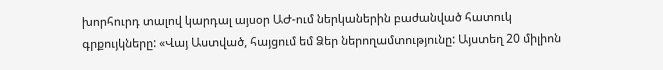խորհուրդ տալով կարդալ այսօր ԱԺ-ում ներկաներին բաժանված հատուկ գրքույկները: «Վայ Աստված, հայցում եմ Ձեր ներողամտությունը: Այստեղ 20 միլիոն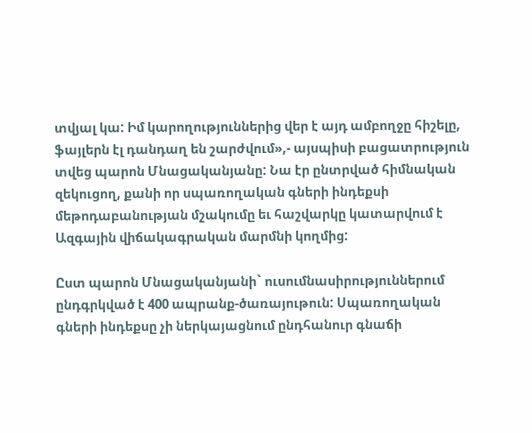տվյալ կա: Իմ կարողություններից վեր է այդ ամբողջը հիշելը, ֆայլերն էլ դանդաղ են շարժվում»,- այսպիսի բացատրություն տվեց պարոն Մնացականյանը: Նա էր ընտրված հիմնական զեկուցող, քանի որ սպառողական գների ինդեքսի մեթոդաբանության մշակումը եւ հաշվարկը կատարվում է Ազգային վիճակագրական մարմնի կողմից:

Ըստ պարոն Մնացականյանի` ուսումնասիրություններում ընդգրկված է 400 ապրանք-ծառայութուն: Սպառողական գների ինդեքսը չի ներկայացնում ընդհանուր գնաճի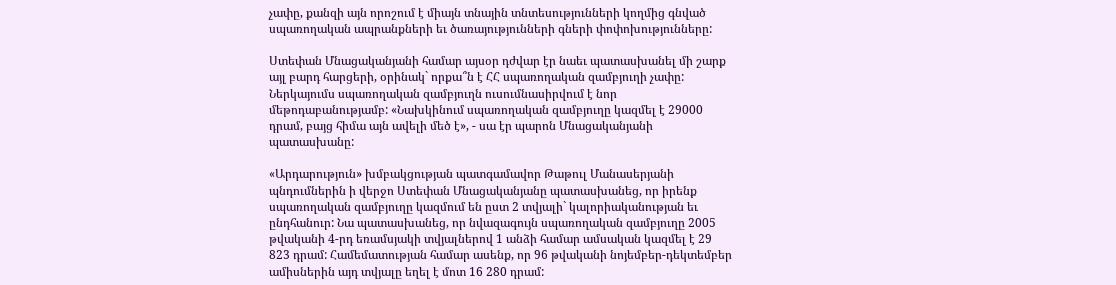չափը, քանզի այն որոշում է միայն տնային տնտեսությունների կողմից գնված սպառողական ապրանքների եւ ծառայությունների գների փոփոխությունները:

Ստեփան Մնացականյանի համար այսօր դժվար էր նաեւ պատասխանել մի շարք այլ բարդ հարցերի, օրինակ` որքա՞ն է ՀՀ սպառողական զամբյուղի չափը: Ներկայումս սպառողական զամբյուղն ուսումնասիրվում է նոր մեթոդաբանությամբ: «Նախկինում սպառողական զամբյուղը կազմել է 29000 դրամ, բայց հիմա այն ավելի մեծ է», - սա էր պարոն Մնացականյանի պատասխանը:

«Արդարություն» խմբակցության պատգամավոր Թաթուլ Մանասերյանի պնդումներին ի վերջո Ստեփան Մնացականյանը պատասխանեց, որ իրենք սպառողական զամբյուղը կազմում են ըստ 2 տվյալի` կալորիականության եւ ընդհանուր: Նա պատասխանեց, որ նվազագույն սպառողական զամբյուղը 2005 թվականի 4-րդ եռամսյակի տվյալներով 1 անձի համար ամսական կազմել է 29 823 դրամ: Համեմատության համար ասենք, որ 96 թվականի նոյեմբեր-դեկտեմբեր ամիսներին այդ տվյալը եղել է մոտ 16 280 դրամ: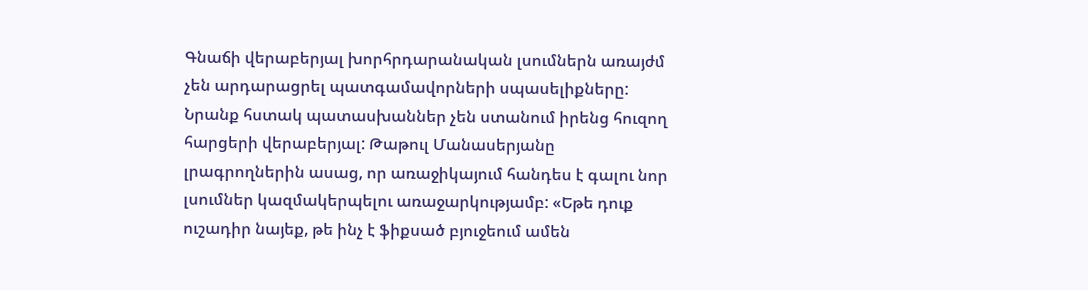Գնաճի վերաբերյալ խորհրդարանական լսումներն առայժմ չեն արդարացրել պատգամավորների սպասելիքները: Նրանք հստակ պատասխաններ չեն ստանում իրենց հուզող հարցերի վերաբերյալ: Թաթուլ Մանասերյանը լրագրողներին ասաց, որ առաջիկայում հանդես է գալու նոր լսումներ կազմակերպելու առաջարկությամբ: «Եթե դուք ուշադիր նայեք, թե ինչ է ֆիքսած բյուջեում ամեն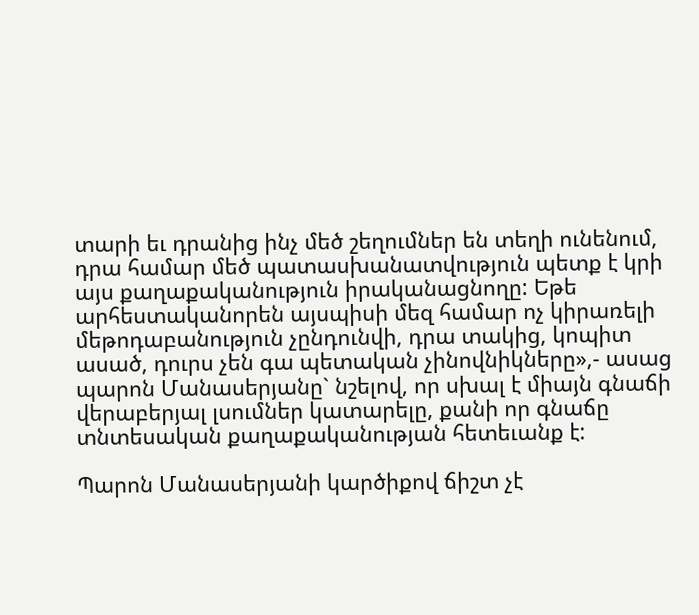տարի եւ դրանից ինչ մեծ շեղումներ են տեղի ունենում, դրա համար մեծ պատասխանատվություն պետք է կրի այս քաղաքականություն իրականացնողը: Եթե արհեստականորեն այսպիսի մեզ համար ոչ կիրառելի մեթոդաբանություն չընդունվի, դրա տակից, կոպիտ ասած, դուրս չեն գա պետական չինովնիկները»,- ասաց պարոն Մանասերյանը` նշելով, որ սխալ է միայն գնաճի վերաբերյալ լսումներ կատարելը, քանի որ գնաճը տնտեսական քաղաքականության հետեւանք է:

Պարոն Մանասերյանի կարծիքով ճիշտ չէ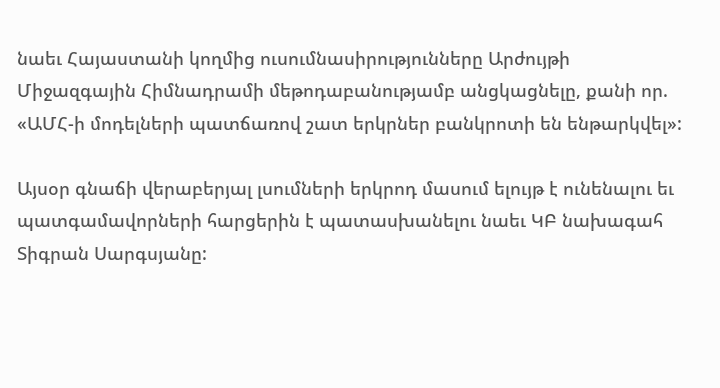նաեւ Հայաստանի կողմից ուսումնասիրությունները Արժույթի Միջազգային Հիմնադրամի մեթոդաբանությամբ անցկացնելը, քանի որ. «ԱՄՀ-ի մոդելների պատճառով շատ երկրներ բանկրոտի են ենթարկվել»:

Այսօր գնաճի վերաբերյալ լսումների երկրոդ մասում ելույթ է ունենալու եւ պատգամավորների հարցերին է պատասխանելու նաեւ ԿԲ նախագահ Տիգրան Սարգսյանը: